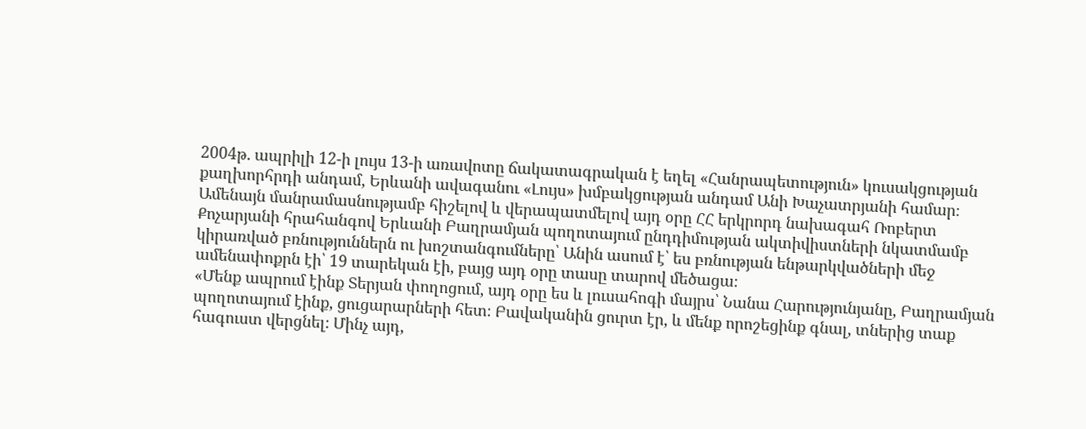2004թ․ ապրիլի 12-ի լույս 13-ի առավոտը ճակատագրական է եղել «Հանրապետություն» կուսակցության քաղխորհրդի անդամ, Երևանի ավագանու «Լույս» խմբակցության անդամ Անի Խաչատրյանի համար։ Ամենայն մանրամասնությամբ հիշելով և վերապատմելով այդ օրը ՀՀ երկրորդ նախագահ Ռոբերտ Քոչարյանի հրահանգով Երևանի Բաղրամյան պողոտայում ընդդիմության ակտիվիստների նկատմամբ կիրառված բռնություններն ու խոշտանգումները՝ Անին ասում է՝ ես բռնության ենթարկվածների մեջ ամենափոքրն էի՝ 19 տարեկան էի, բայց այդ օրը տասը տարով մեծացա։
«Մենք ապրում էինք Տերյան փողոցում, այդ օրը ես և լուսահոգի մայրս՝ Նանա Հարությունյանը, Բաղրամյան պողոտայում էինք, ցուցարարների հետ։ Բավականին ցուրտ էր, և մենք որոշեցինք գնալ, տներից տաք հագուստ վերցնել։ Մինչ այդ,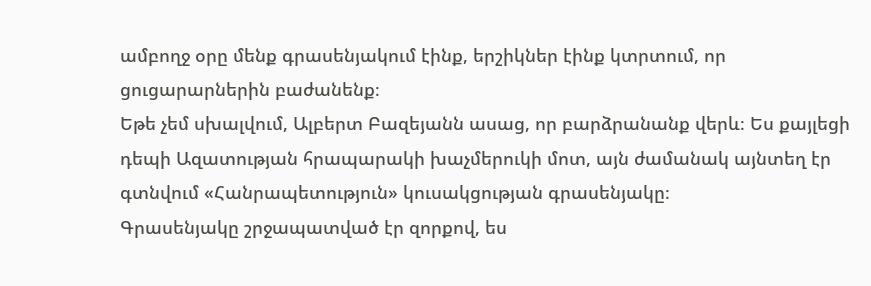ամբողջ օրը մենք գրասենյակում էինք, երշիկներ էինք կտրտում, որ ցուցարարներին բաժանենք։
Եթե չեմ սխալվում, Ալբերտ Բազեյանն ասաց, որ բարձրանանք վերև։ Ես քայլեցի դեպի Ազատության հրապարակի խաչմերուկի մոտ, այն ժամանակ այնտեղ էր գտնվում «Հանրապետություն» կուսակցության գրասենյակը։
Գրասենյակը շրջապատված էր զորքով, ես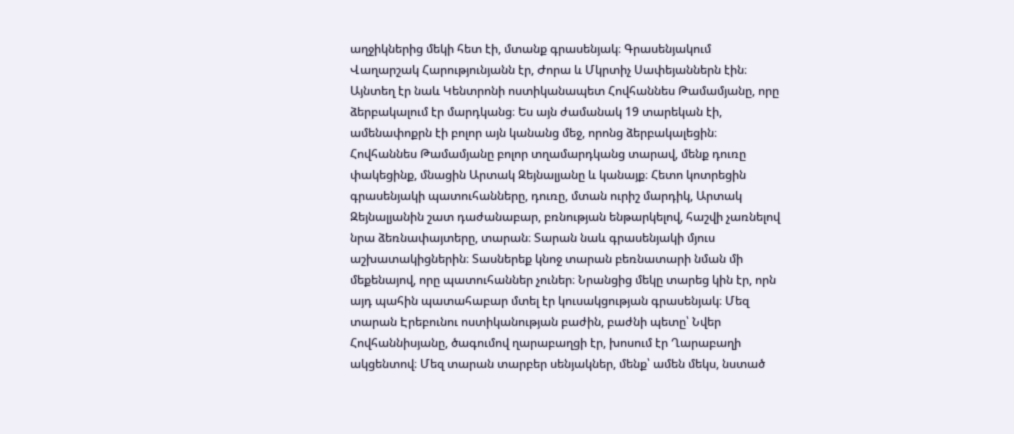աղջիկներից մեկի հետ էի, մտանք գրասենյակ։ Գրասենյակում Վաղարշակ Հարությունյանն էր, Ժորա և Մկրտիչ Սափեյաններն էին։ Այնտեղ էր նաև Կենտրոնի ոստիկանապետ Հովհաննես Թամամյանը, որը ձերբակալում էր մարդկանց։ Ես այն ժամանակ 19 տարեկան էի, ամենափոքրն էի բոլոր այն կանանց մեջ, որոնց ձերբակալեցին։ Հովհաննես Թամամյանը բոլոր տղամարդկանց տարավ, մենք դուռը փակեցինք, մնացին Արտակ Զեյնալյանը և կանայք։ Հետո կոտրեցին գրասենյակի պատուհանները, դուռը, մտան ուրիշ մարդիկ, Արտակ Զեյնալյանին շատ դաժանաբար, բռնության ենթարկելով, հաշվի չառնելով նրա ձեռնափայտերը, տարան։ Տարան նաև գրասենյակի մյուս աշխատակիցներին։ Տասներեք կնոջ տարան բեռնատարի նման մի մեքենայով, որը պատուհաններ չուներ։ Նրանցից մեկը տարեց կին էր, որն այդ պահին պատահաբար մտել էր կուսակցության գրասենյակ։ Մեզ տարան Էրեբունու ոստիկանության բաժին, բաժնի պետը՝ Նվեր Հովհաննիսյանը, ծագումով ղարաբաղցի էր, խոսում էր Ղարաբաղի ակցենտով։ Մեզ տարան տարբեր սենյակներ, մենք՝ ամեն մեկս, նստած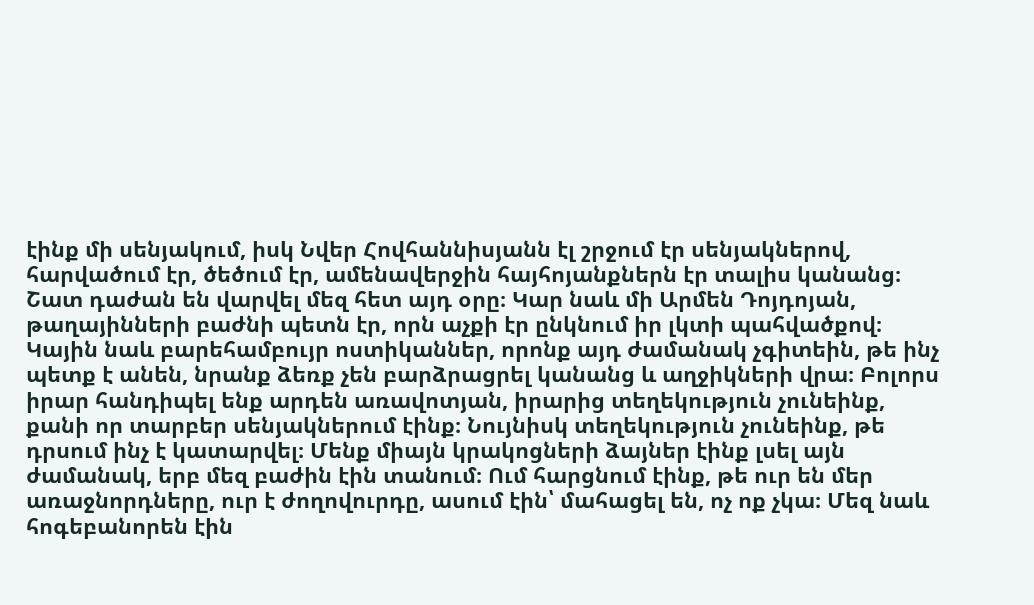էինք մի սենյակում, իսկ Նվեր Հովհաննիսյանն էլ շրջում էր սենյակներով, հարվածում էր, ծեծում էր, ամենավերջին հայհոյանքներն էր տալիս կանանց։
Շատ դաժան են վարվել մեզ հետ այդ օրը։ Կար նաև մի Արմեն Դոյդոյան, թաղայինների բաժնի պետն էր, որն աչքի էր ընկնում իր լկտի պահվածքով։ Կային նաև բարեհամբույր ոստիկաններ, որոնք այդ ժամանակ չգիտեին, թե ինչ պետք է անեն, նրանք ձեռք չեն բարձրացրել կանանց և աղջիկների վրա։ Բոլորս իրար հանդիպել ենք արդեն առավոտյան, իրարից տեղեկություն չունեինք, քանի որ տարբեր սենյակներում էինք։ Նույնիսկ տեղեկություն չունեինք, թե դրսում ինչ է կատարվել։ Մենք միայն կրակոցների ձայներ էինք լսել այն ժամանակ, երբ մեզ բաժին էին տանում։ Ում հարցնում էինք, թե ուր են մեր առաջնորդները, ուր է ժողովուրդը, ասում էին՝ մահացել են, ոչ ոք չկա։ Մեզ նաև հոգեբանորեն էին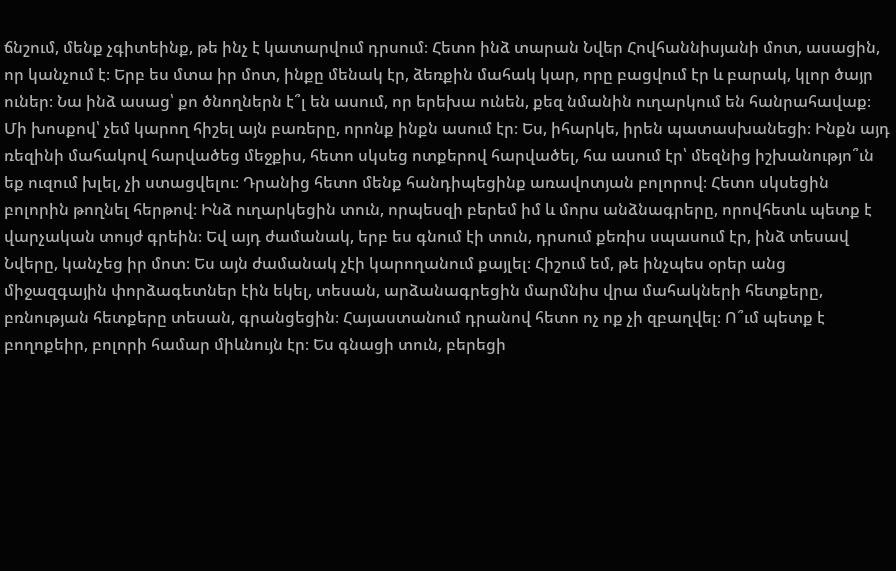ճնշում, մենք չգիտեինք, թե ինչ է կատարվում դրսում։ Հետո ինձ տարան Նվեր Հովհաննիսյանի մոտ, ասացին, որ կանչում է։ Երբ ես մտա իր մոտ, ինքը մենակ էր, ձեռքին մահակ կար, որը բացվում էր և բարակ, կլոր ծայր ուներ։ Նա ինձ ասաց՝ քո ծնողներն է՞լ են ասում, որ երեխա ունեն, քեզ նմանին ուղարկում են հանրահավաք։ Մի խոսքով՝ չեմ կարող հիշել այն բառերը, որոնք ինքն ասում էր։ Ես, իհարկե, իրեն պատասխանեցի։ Ինքն այդ ռեզինի մահակով հարվածեց մեջքիս, հետո սկսեց ոտքերով հարվածել, հա ասում էր՝ մեզնից իշխանությո՞ւն եք ուզում խլել, չի ստացվելու։ Դրանից հետո մենք հանդիպեցինք առավոտյան բոլորով։ Հետո սկսեցին բոլորին թողնել հերթով։ Ինձ ուղարկեցին տուն, որպեսզի բերեմ իմ և մորս անձնագրերը, որովհետև պետք է վարչական տույժ գրեին։ Եվ այդ ժամանակ, երբ ես գնում էի տուն, դրսում քեռիս սպասում էր, ինձ տեսավ Նվերը, կանչեց իր մոտ։ Ես այն ժամանակ չէի կարողանում քայլել։ Հիշում եմ, թե ինչպես օրեր անց միջազգային փորձագետներ էին եկել, տեսան, արձանագրեցին մարմնիս վրա մահակների հետքերը, բռնության հետքերը տեսան, գրանցեցին։ Հայաստանում դրանով հետո ոչ ոք չի զբաղվել։ Ո՞ւմ պետք է բողոքեիր, բոլորի համար միևնույն էր։ Ես գնացի տուն, բերեցի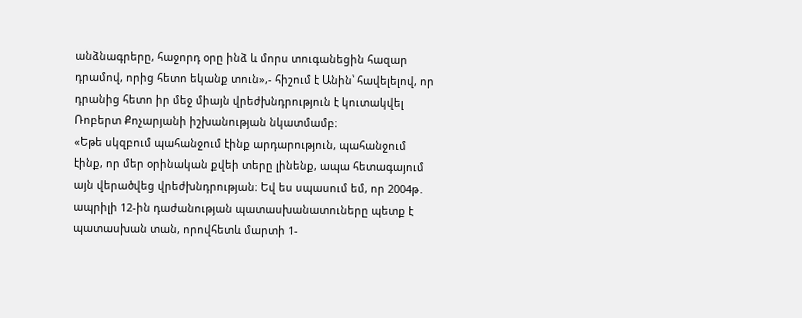անձնագրերը, հաջորդ օրը ինձ և մորս տուգանեցին հազար դրամով, որից հետո եկանք տուն»,- հիշում է Անին՝ հավելելով, որ դրանից հետո իր մեջ միայն վրեժխնդրություն է կուտակվել Ռոբերտ Քոչարյանի իշխանության նկատմամբ։
«Եթե սկզբում պահանջում էինք արդարություն, պահանջում էինք, որ մեր օրինական քվեի տերը լինենք, ապա հետագայում այն վերածվեց վրեժխնդրության։ Եվ ես սպասում եմ, որ 2004թ․ ապրիլի 12-ին դաժանության պատասխանատուները պետք է պատասխան տան, որովհետև մարտի 1-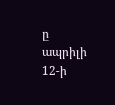ը ապրիլի 12-ի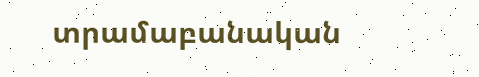տրամաբանական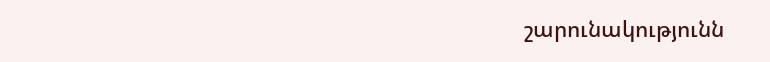շարունակությունն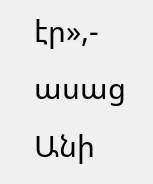էր»,- ասաց Անի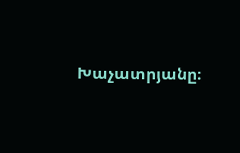Խաչատրյանը։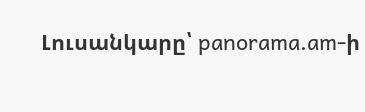Լուսանկարը՝ panorama.am-ի